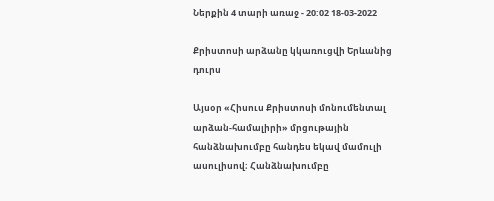Ներքին 4 տարի առաջ - 20:02 18-03-2022

Քրիստոսի արձանը կկառուցվի Երևանից դուրս

Այսօր «Հիսուս Քրիստոսի մոնումենտալ արձան-համալիրի» մրցութային հանձնախումբը հանդես եկավ մամուլի ասուլիսով։ Հանձնախումբը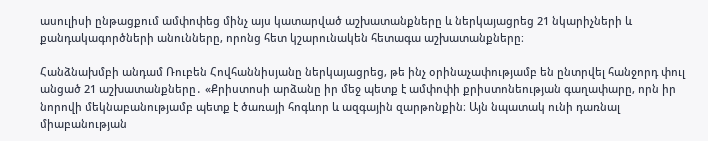ասուլիսի ընթացքում ամփոփեց մինչ այս կատարված աշխատանքները և ներկայացրեց 21 նկարիչների և քանդակագործների անունները, որոնց հետ կշարունակեն հետագա աշխատանքները։

Հանձնախմբի անդամ Ռուբեն Հովհաննիսյանը ներկայացրեց, թե ինչ օրինաչափությամբ են ընտրվել հանջորդ փուլ անցած 21 աշխատանքները․ «Քրիստոսի արձանը իր մեջ պետք է ամփոփի քրիստոնեության գաղափարը, որն իր նորովի մեկնաբանությամբ պետք է ծառայի հոգևոր և ազգային զարթոնքին։ Այն նպատակ ունի դառնալ միաբանության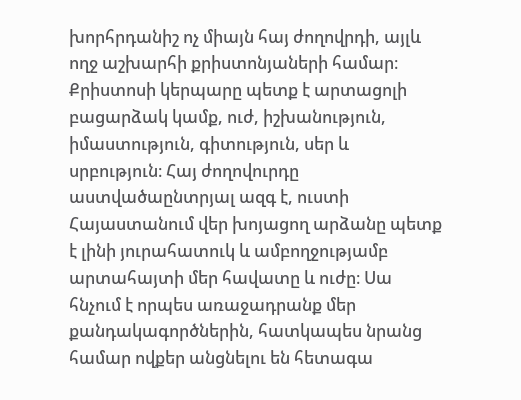խորհրդանիշ ոչ միայն հայ ժողովրդի, այլև ողջ աշխարհի քրիստոնյաների համար։ Քրիստոսի կերպարը պետք է արտացոլի բացարձակ կամք, ուժ, իշխանություն, իմաստություն, գիտություն, սեր և սրբություն։ Հայ ժողովուրդը աստվածաընտրյալ ազգ է, ուստի Հայաստանում վեր խոյացող արձանը պետք է լինի յուրահատուկ և ամբողջությամբ արտահայտի մեր հավատը և ուժը։ Սա հնչում է որպես առաջադրանք մեր քանդակագործներին, հատկապես նրանց համար ովքեր անցնելու են հետագա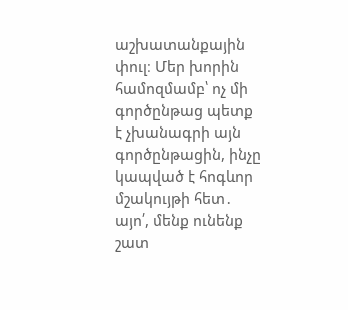աշխատանքային փուլ։ Մեր խորին համոզմամբ՝ ոչ մի գործընթաց պետք է չխանագրի այն գործընթացին, ինչը կապված է հոգևոր մշակույթի հետ․ այո՛, մենք ունենք շատ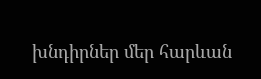խնդիրներ մեր հարևան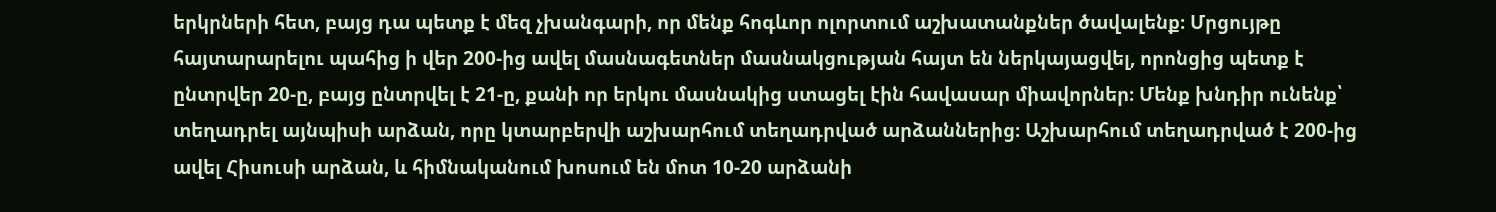երկրների հետ, բայց դա պետք է մեզ չխանգարի, որ մենք հոգևոր ոլորտում աշխատանքներ ծավալենք։ Մրցույթը հայտարարելու պահից ի վեր 200-ից ավել մասնագետներ մասնակցության հայտ են ներկայացվել, որոնցից պետք է ընտրվեր 20-ը, բայց ընտրվել է 21-ը, քանի որ երկու մասնակից ստացել էին հավասար միավորներ։ Մենք խնդիր ունենք՝ տեղադրել այնպիսի արձան, որը կտարբերվի աշխարհում տեղադրված արձաններից։ Աշխարհում տեղադրված է 200-ից ավել Հիսուսի արձան, և հիմնականում խոսում են մոտ 10-20 արձանի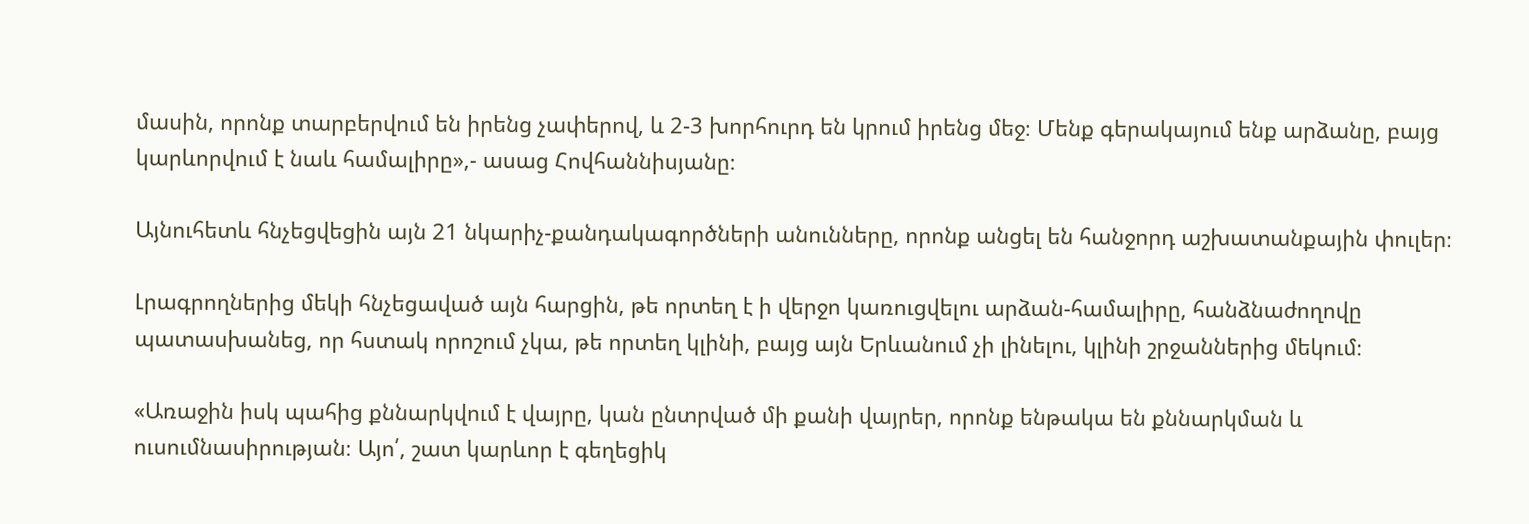մասին, որոնք տարբերվում են իրենց չափերով, և 2-3 խորհուրդ են կրում իրենց մեջ։ Մենք գերակայում ենք արձանը, բայց կարևորվում է նաև համալիրը»,- ասաց Հովհաննիսյանը։

Այնուհետև հնչեցվեցին այն 21 նկարիչ-քանդակագործների անունները, որոնք անցել են հանջորդ աշխատանքային փուլեր։

Լրագրողներից մեկի հնչեցաված այն հարցին, թե որտեղ է ի վերջո կառուցվելու արձան-համալիրը, հանձնաժողովը պատասխանեց, որ հստակ որոշում չկա, թե որտեղ կլինի, բայց այն Երևանում չի լինելու, կլինի շրջաններից մեկում։

«Առաջին իսկ պահից քննարկվում է վայրը, կան ընտրված մի քանի վայրեր, որոնք ենթակա են քննարկման և ուսումնասիրության։ Այո՛, շատ կարևոր է գեղեցիկ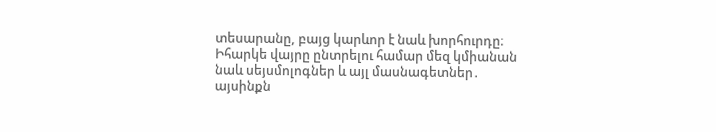տեսարանը, բայց կարևոր է նաև խորհուրդը։ Իհարկե վայրը ընտրելու համար մեզ կմիանան նաև սեյսմոլոգներ և այլ մասնագետներ․ այսինքն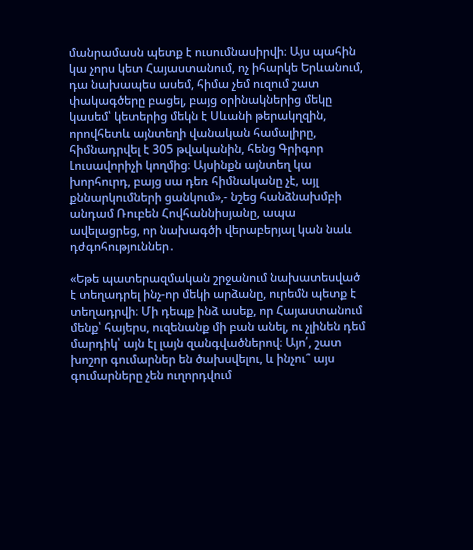մանրամասն պետք է ուսումնասիրվի։ Այս պահին կա չորս կետ Հայաստանում, ոչ իհարկե Երևանում, դա նախապես ասեմ, հիմա չեմ ուզում շատ փակագծերը բացել, բայց օրինակներից մեկը կասեմ՝ կետերից մեկն է Սևանի թերակղզին, որովհետև այնտեղի վանական համալիրը, հիմնադրվել է 305 թվականին, հենց Գրիգոր Լուսավորիչի կողմից։ Այսինքն այնտեղ կա խորհուրդ, բայց սա դեռ հիմնականը չէ, այլ քննարկումների ցանկում»,- նշեց հանձնախմբի անդամ Ռուբեն Հովհաննիսյանը, ապա ավելացրեց, որ նախագծի վերաբերյալ կան նաև դժգոհություններ․

«Եթե պատերազմական շրջանում նախատեսված է տեղադրել ինչ-որ մեկի արձանը, ուրեմն պետք է տեղադրվի։ Մի դեպք ինձ ասեք, որ Հայաստանում մենք՝ հայերս, ուզենանք մի բան անել, ու չլինեն դեմ մարդիկ՝ այն էլ լայն զանգվածներով։ Այո՛, շատ խոշոր գումարներ են ծախսվելու, և ինչու՞ այս գումարները չեն ուղորդվում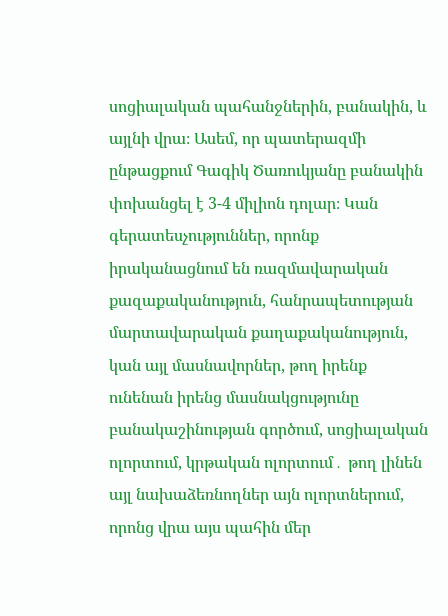սոցիալական պահանջներին, բանակին, և այլնի վրա։ Ասեմ, որ պատերազմի ընթացքում Գագիկ Ծառուկյանը բանակին փոխանցել է 3-4 միլիոն դոլար։ Կան գերատեսչություններ, որոնք իրականացնում են ռազմավարական քազաքականություն, հանրապետության մարտավարական քաղաքականություն, կան այլ մասնավորներ, թող իրենք ունենան իրենց մասնակցությունը բանակաշինության գործում, սոցիալական ոլորտում, կրթական ոլորտում․ թող լինեն այլ նախաձեռնողներ այն ոլորտներում, որոնց վրա այս պահին մեր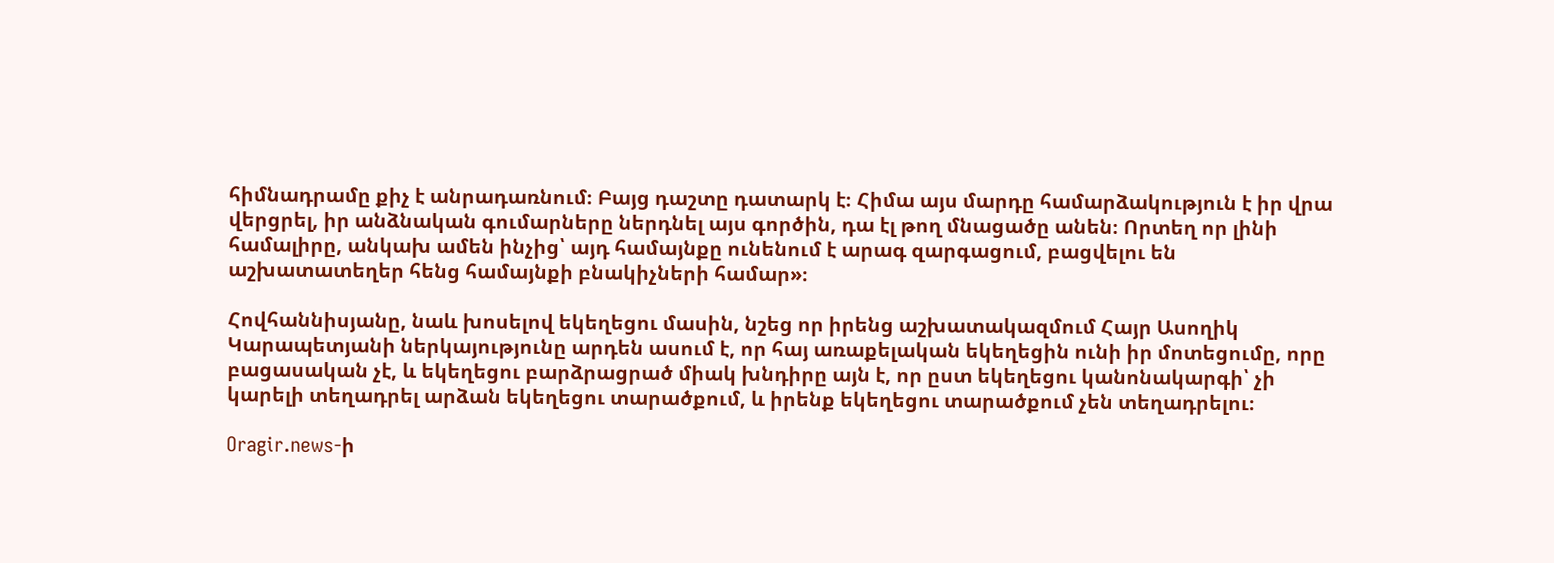հիմնադրամը քիչ է անրադառնում։ Բայց դաշտը դատարկ է։ Հիմա այս մարդը համարձակություն է իր վրա վերցրել, իր անձնական գումարները ներդնել այս գործին, դա էլ թող մնացածը անեն։ Որտեղ որ լինի համալիրը, անկախ ամեն ինչից՝ այդ համայնքը ունենում է արագ զարգացում, բացվելու են աշխատատեղեր հենց համայնքի բնակիչների համար»։

Հովհաննիսյանը, նաև խոսելով եկեղեցու մասին, նշեց որ իրենց աշխատակազմում Հայր Ասողիկ Կարապետյանի ներկայությունը արդեն ասում է, որ հայ առաքելական եկեղեցին ունի իր մոտեցումը, որը բացասական չէ, և եկեղեցու բարձրացրած միակ խնդիրը այն է, որ ըստ եկեղեցու կանոնակարգի՝ չի կարելի տեղադրել արձան եկեղեցու տարածքում, և իրենք եկեղեցու տարածքում չեն տեղադրելու։

Oragir.news-ի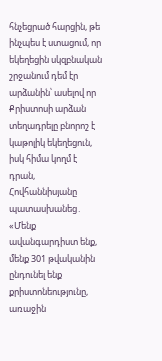հնչեցրած հարցին, թե ինչպես է ստացում, որ եկեղեցին սկզբնական շրջանում դեմ էր արձանին՝ ասելով որ Քրիստոսի արձան տեղադրելը բնորոշ է կաթոլիկ եկեղեցուն, իսկ հիմա կողմ է դրան, Հովհաննիսյանը պատասխանեց․ «Մենք ավանգարդիստ ենք, մենք 301 թվականին ընդունել ենք քրիստոնեությունը, առաջին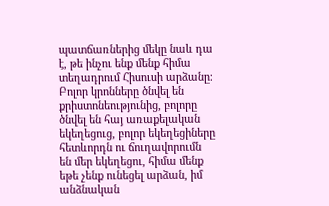պատճառներից մեկը նաև դա է, թե ինչու ենք մենք հիմա տեղադրում Հիսուսի արձանը։ Բոլոր կրոնները ծնվել են քրիստոնեությունից, բոլորը ծնվել են հայ առաքելական եկեղեցուց, բոլոր եկեղեցիները հետևորդն ու ճուղավորումն են մեր եկեղեցու, հիմա մենք եթե չենք ունեցել արձան, իմ անձնական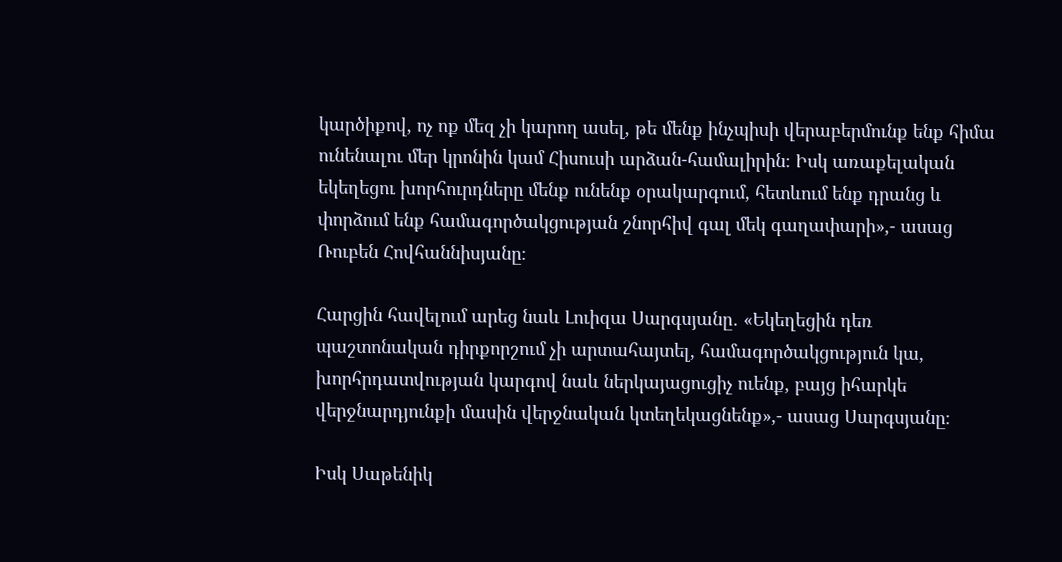կարծիքով, ոչ ոք մեզ չի կարող ասել, թե մենք ինչպիսի վերաբերմունք ենք հիմա ունենալու մեր կրոնին կամ Հիսուսի արձան-համալիրին։ Իսկ առաքելական եկեղեցու խորհուրդները մենք ունենք օրակարգում, հետևում ենք դրանց և փորձում ենք համագործակցության շնորհիվ գալ մեկ գաղափարի»,- ասաց Ռուբեն Հովհաննիսյանը։

Հարցին հավելում արեց նաև Լուիզա Սարգսյանը․ «Եկեղեցին դեռ պաշտոնական դիրքորշում չի արտահայտել, համագործակցություն կա, խորհրդատվության կարգով նաև ներկայացուցիչ ուենք, բայց իհարկե վերջնարդյունքի մասին վերջնական կտեղեկացնենք»,- ասաց Սարգսյանը։

Իսկ Սաթենիկ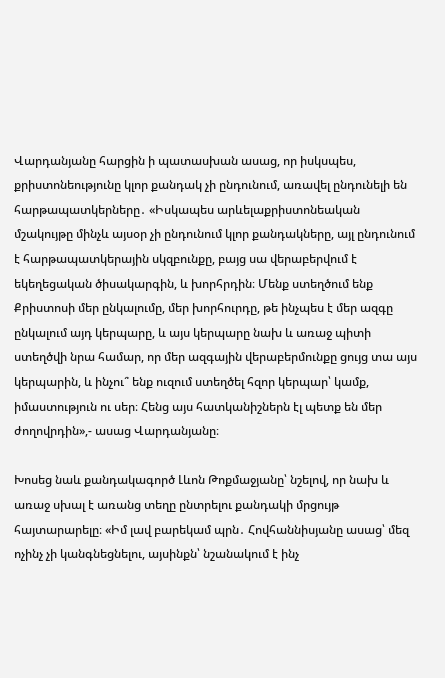Վարդանյանը հարցին ի պատասխան ասաց, որ իսկսպես, քրիստոնեությունը կլոր քանդակ չի ընդունում, առավել ընդունելի են հարթապատկերները․ «Իսկապես արևելաքրիստոնեական մշակույթը մինչև այսօր չի ընդունում կլոր քանդակները, այլ ընդունում է հարթապատկերային սկզբունքը, բայց սա վերաբերվում է եկեղեցական ծիսակարգին, և խորհրդին։ Մենք ստեղծում ենք Քրիստոսի մեր ընկալումը, մեր խորհուրդը, թե ինչպես է մեր ազգը ընկալում այդ կերպարը, և այս կերպարը նախ և առաջ պիտի ստեղծվի նրա համար, որ մեր ազգային վերաբերմունքը ցույց տա այս կերպարին, և ինչու՞ ենք ուզում ստեղծել հզոր կերպար՝ կամք, իմաստություն ու սեր։ Հենց այս հատկանիշներն էլ պետք են մեր ժողովրդին»,- ասաց Վարդանյանը։

Խոսեց նաև քանդակագործ Լևոն Թոքմաջյանը՝ նշելով, որ նախ և առաջ սխալ է առանց տեղը ընտրելու քանդակի մրցույթ հայտարարելը։ «Իմ լավ բարեկամ պրն․ Հովհաննիսյանը ասաց՝ մեզ ոչինչ չի կանգնեցնելու, այսինքն՝ նշանակում է ինչ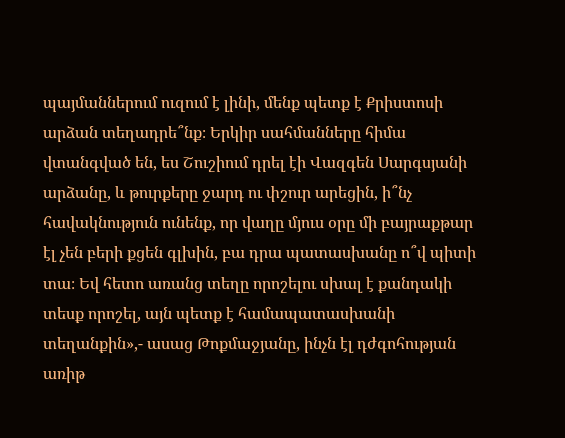պայմաններում ուզում է լինի, մենք պետք է Քրիստոսի արձան տեղադրե՞նք։ Երկիր սահմանները հիմա վտանգված են, ես Շուշիում դրել էի Վազգեն Սարգսյանի արձանը, և թուրքերը ջարդ ու փշուր արեցին, ի՞նչ հավակնություն ունենք, որ վաղը մյուս օրը մի բայրաքթար էլ չեն բերի քցեն գլխին, բա դրա պատասխանը ո՞վ պիտի տա։ Եվ հետո առանց տեղը որոշելու սխալ է քանդակի տեսք որոշել, այն պետք է համապատասխանի տեղանքին»,- ասաց Թոքմաջյանը, ինչն էլ դժգոհության առիթ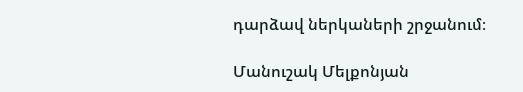դարձավ ներկաների շրջանում։

Մանուշակ Մելքոնյան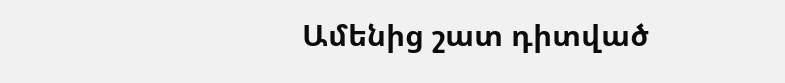Ամենից շատ դիտված